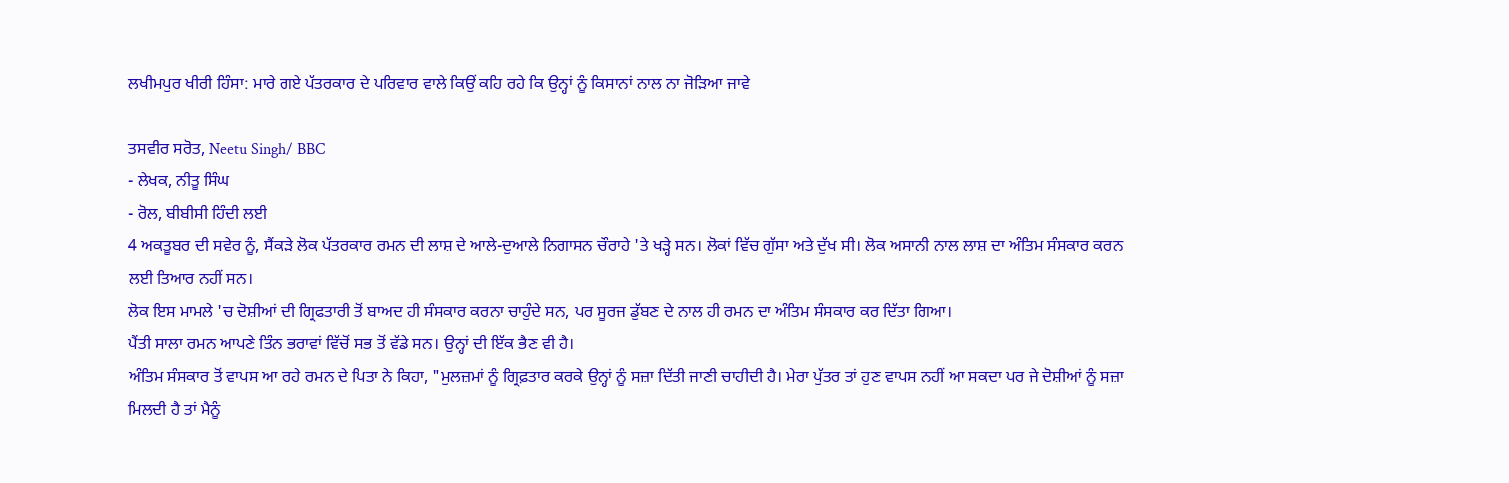ਲਖੀਮਪੁਰ ਖੀਰੀ ਹਿੰਸਾ: ਮਾਰੇ ਗਏ ਪੱਤਰਕਾਰ ਦੇ ਪਰਿਵਾਰ ਵਾਲੇ ਕਿਉਂ ਕਹਿ ਰਹੇ ਕਿ ਉਨ੍ਹਾਂ ਨੂੰ ਕਿਸਾਨਾਂ ਨਾਲ ਨਾ ਜੋੜਿਆ ਜਾਵੇ

ਤਸਵੀਰ ਸਰੋਤ, Neetu Singh/ BBC
- ਲੇਖਕ, ਨੀਤੂ ਸਿੰਘ
- ਰੋਲ, ਬੀਬੀਸੀ ਹਿੰਦੀ ਲਈ
4 ਅਕਤੂਬਰ ਦੀ ਸਵੇਰ ਨੂੰ, ਸੈਂਕੜੇ ਲੋਕ ਪੱਤਰਕਾਰ ਰਮਨ ਦੀ ਲਾਸ਼ ਦੇ ਆਲੇ-ਦੁਆਲੇ ਨਿਗਾਸਨ ਚੌਰਾਹੇ 'ਤੇ ਖੜ੍ਹੇ ਸਨ। ਲੋਕਾਂ ਵਿੱਚ ਗੁੱਸਾ ਅਤੇ ਦੁੱਖ ਸੀ। ਲੋਕ ਅਸਾਨੀ ਨਾਲ ਲਾਸ਼ ਦਾ ਅੰਤਿਮ ਸੰਸਕਾਰ ਕਰਨ ਲਈ ਤਿਆਰ ਨਹੀਂ ਸਨ।
ਲੋਕ ਇਸ ਮਾਮਲੇ 'ਚ ਦੋਸ਼ੀਆਂ ਦੀ ਗ੍ਰਿਫਤਾਰੀ ਤੋਂ ਬਾਅਦ ਹੀ ਸੰਸਕਾਰ ਕਰਨਾ ਚਾਹੁੰਦੇ ਸਨ, ਪਰ ਸੂਰਜ ਡੁੱਬਣ ਦੇ ਨਾਲ ਹੀ ਰਮਨ ਦਾ ਅੰਤਿਮ ਸੰਸਕਾਰ ਕਰ ਦਿੱਤਾ ਗਿਆ।
ਪੈਂਤੀ ਸਾਲਾ ਰਮਨ ਆਪਣੇ ਤਿੰਨ ਭਰਾਵਾਂ ਵਿੱਚੋਂ ਸਭ ਤੋਂ ਵੱਡੇ ਸਨ। ਉਨ੍ਹਾਂ ਦੀ ਇੱਕ ਭੈਣ ਵੀ ਹੈ।
ਅੰਤਿਮ ਸੰਸਕਾਰ ਤੋਂ ਵਾਪਸ ਆ ਰਹੇ ਰਮਨ ਦੇ ਪਿਤਾ ਨੇ ਕਿਹਾ, "ਮੁਲਜ਼ਮਾਂ ਨੂੰ ਗ੍ਰਿਫ਼ਤਾਰ ਕਰਕੇ ਉਨ੍ਹਾਂ ਨੂੰ ਸਜ਼ਾ ਦਿੱਤੀ ਜਾਣੀ ਚਾਹੀਦੀ ਹੈ। ਮੇਰਾ ਪੁੱਤਰ ਤਾਂ ਹੁਣ ਵਾਪਸ ਨਹੀਂ ਆ ਸਕਦਾ ਪਰ ਜੇ ਦੋਸ਼ੀਆਂ ਨੂੰ ਸਜ਼ਾ ਮਿਲਦੀ ਹੈ ਤਾਂ ਮੈਨੂੰ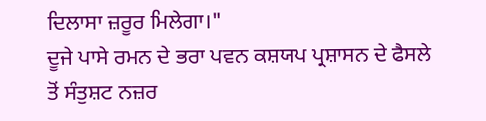ਦਿਲਾਸਾ ਜ਼ਰੂਰ ਮਿਲੇਗਾ।"
ਦੂਜੇ ਪਾਸੇ ਰਮਨ ਦੇ ਭਰਾ ਪਵਨ ਕਸ਼ਯਪ ਪ੍ਰਸ਼ਾਸਨ ਦੇ ਫੈਸਲੇ ਤੋਂ ਸੰਤੁਸ਼ਟ ਨਜ਼ਰ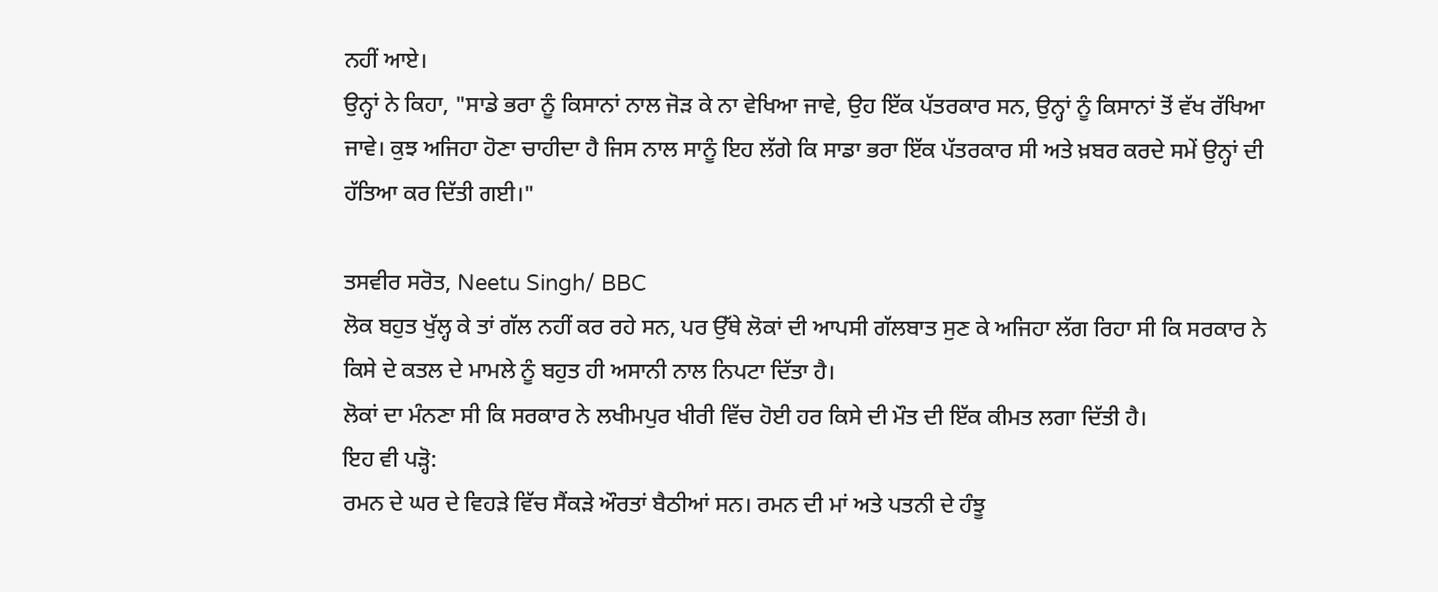ਨਹੀਂ ਆਏ।
ਉਨ੍ਹਾਂ ਨੇ ਕਿਹਾ, "ਸਾਡੇ ਭਰਾ ਨੂੰ ਕਿਸਾਨਾਂ ਨਾਲ ਜੋੜ ਕੇ ਨਾ ਵੇਖਿਆ ਜਾਵੇ, ਉਹ ਇੱਕ ਪੱਤਰਕਾਰ ਸਨ, ਉਨ੍ਹਾਂ ਨੂੰ ਕਿਸਾਨਾਂ ਤੋਂ ਵੱਖ ਰੱਖਿਆ ਜਾਵੇ। ਕੁਝ ਅਜਿਹਾ ਹੋਣਾ ਚਾਹੀਦਾ ਹੈ ਜਿਸ ਨਾਲ ਸਾਨੂੰ ਇਹ ਲੱਗੇ ਕਿ ਸਾਡਾ ਭਰਾ ਇੱਕ ਪੱਤਰਕਾਰ ਸੀ ਅਤੇ ਖ਼ਬਰ ਕਰਦੇ ਸਮੇਂ ਉਨ੍ਹਾਂ ਦੀ ਹੱਤਿਆ ਕਰ ਦਿੱਤੀ ਗਈ।"

ਤਸਵੀਰ ਸਰੋਤ, Neetu Singh/ BBC
ਲੋਕ ਬਹੁਤ ਖੁੱਲ੍ਹ ਕੇ ਤਾਂ ਗੱਲ ਨਹੀਂ ਕਰ ਰਹੇ ਸਨ, ਪਰ ਉੱਥੇ ਲੋਕਾਂ ਦੀ ਆਪਸੀ ਗੱਲਬਾਤ ਸੁਣ ਕੇ ਅਜਿਹਾ ਲੱਗ ਰਿਹਾ ਸੀ ਕਿ ਸਰਕਾਰ ਨੇ ਕਿਸੇ ਦੇ ਕਤਲ ਦੇ ਮਾਮਲੇ ਨੂੰ ਬਹੁਤ ਹੀ ਅਸਾਨੀ ਨਾਲ ਨਿਪਟਾ ਦਿੱਤਾ ਹੈ।
ਲੋਕਾਂ ਦਾ ਮੰਨਣਾ ਸੀ ਕਿ ਸਰਕਾਰ ਨੇ ਲਖੀਮਪੁਰ ਖੀਰੀ ਵਿੱਚ ਹੋਈ ਹਰ ਕਿਸੇ ਦੀ ਮੌਤ ਦੀ ਇੱਕ ਕੀਮਤ ਲਗਾ ਦਿੱਤੀ ਹੈ।
ਇਹ ਵੀ ਪੜ੍ਹੋ:
ਰਮਨ ਦੇ ਘਰ ਦੇ ਵਿਹੜੇ ਵਿੱਚ ਸੈਂਕੜੇ ਔਰਤਾਂ ਬੈਠੀਆਂ ਸਨ। ਰਮਨ ਦੀ ਮਾਂ ਅਤੇ ਪਤਨੀ ਦੇ ਹੰਝੂ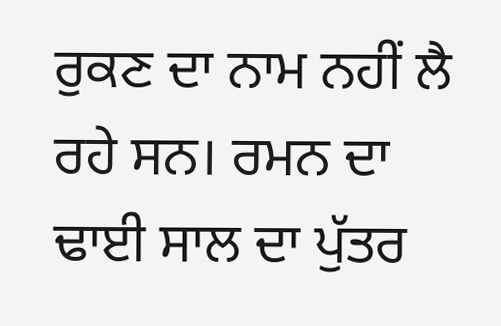ਰੁਕਣ ਦਾ ਨਾਮ ਨਹੀਂ ਲੈ ਰਹੇ ਸਨ। ਰਮਨ ਦਾ ਢਾਈ ਸਾਲ ਦਾ ਪੁੱਤਰ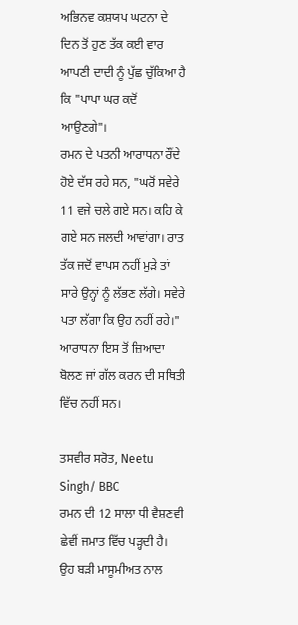ਅਭਿਨਵ ਕਸ਼ਯਪ ਘਟਨਾ ਦੇ ਦਿਨ ਤੋਂ ਹੁਣ ਤੱਕ ਕਈ ਵਾਰ ਆਪਣੀ ਦਾਦੀ ਨੂੰ ਪੁੱਛ ਚੁੱਕਿਆ ਹੈ ਕਿ "ਪਾਪਾ ਘਰ ਕਦੋਂ ਆਉਣਗੇ"।
ਰਮਨ ਦੇ ਪਤਨੀ ਆਰਾਧਨਾ ਰੌਂਦੇ ਹੋਏ ਦੱਸ ਰਹੇ ਸਨ, "ਘਰੋਂ ਸਵੇਰੇ 11 ਵਜੇ ਚਲੇ ਗਏ ਸਨ। ਕਹਿ ਕੇ ਗਏ ਸਨ ਜਲਦੀ ਆਵਾਂਗਾ। ਰਾਤ ਤੱਕ ਜਦੋਂ ਵਾਪਸ ਨਹੀਂ ਮੁੜੇ ਤਾਂ ਸਾਰੇ ਉਨ੍ਹਾਂ ਨੂੰ ਲੱਭਣ ਲੱਗੇ। ਸਵੇਰੇ ਪਤਾ ਲੱਗਾ ਕਿ ਉਹ ਨਹੀਂ ਰਹੇ।" ਆਰਾਧਨਾ ਇਸ ਤੋਂ ਜ਼ਿਆਦਾ ਬੋਲਣ ਜਾਂ ਗੱਲ ਕਰਨ ਦੀ ਸਥਿਤੀ ਵਿੱਚ ਨਹੀਂ ਸਨ।

ਤਸਵੀਰ ਸਰੋਤ, Neetu Singh/ BBC
ਰਮਨ ਦੀ 12 ਸਾਲਾ ਧੀ ਵੈਸ਼ਣਵੀ ਛੇਵੀਂ ਜਮਾਤ ਵਿੱਚ ਪੜ੍ਹਦੀ ਹੈ। ਉਹ ਬੜੀ ਮਾਸੂਮੀਅਤ ਨਾਲ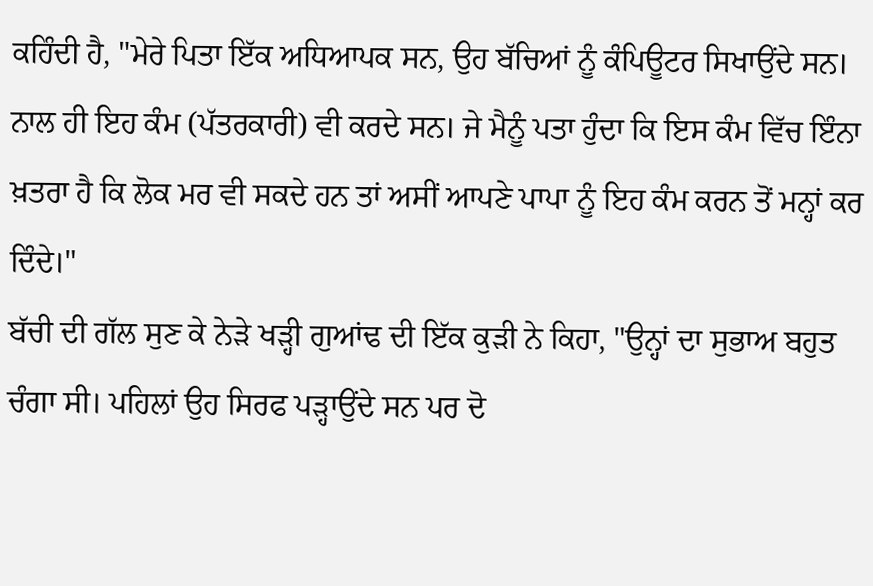ਕਹਿੰਦੀ ਹੈ, "ਮੇਰੇ ਪਿਤਾ ਇੱਕ ਅਧਿਆਪਕ ਸਨ, ਉਹ ਬੱਚਿਆਂ ਨੂੰ ਕੰਪਿਊਟਰ ਸਿਖਾਉਂਦੇ ਸਨ। ਨਾਲ ਹੀ ਇਹ ਕੰਮ (ਪੱਤਰਕਾਰੀ) ਵੀ ਕਰਦੇ ਸਨ। ਜੇ ਮੈਨੂੰ ਪਤਾ ਹੁੰਦਾ ਕਿ ਇਸ ਕੰਮ ਵਿੱਚ ਇੰਨਾ ਖ਼ਤਰਾ ਹੈ ਕਿ ਲੋਕ ਮਰ ਵੀ ਸਕਦੇ ਹਨ ਤਾਂ ਅਸੀਂ ਆਪਣੇ ਪਾਪਾ ਨੂੰ ਇਹ ਕੰਮ ਕਰਨ ਤੋਂ ਮਨ੍ਹਾਂ ਕਰ ਦਿੰਦੇ।"
ਬੱਚੀ ਦੀ ਗੱਲ ਸੁਣ ਕੇ ਨੇੜੇ ਖੜ੍ਹੀ ਗੁਆਂਢ ਦੀ ਇੱਕ ਕੁੜੀ ਨੇ ਕਿਹਾ, "ਉਨ੍ਹਾਂ ਦਾ ਸੁਭਾਅ ਬਹੁਤ ਚੰਗਾ ਸੀ। ਪਹਿਲਾਂ ਉਹ ਸਿਰਫ ਪੜ੍ਹਾਉਂਦੇ ਸਨ ਪਰ ਦੋ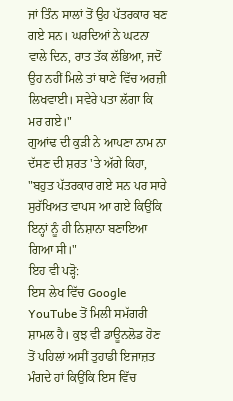ਜਾਂ ਤਿੰਨ ਸਾਲਾਂ ਤੋਂ ਉਹ ਪੱਤਰਕਾਰ ਬਣ ਗਏ ਸਨ। ਘਰਦਿਆਂ ਨੇ ਘਟਨਾ ਵਾਲੇ ਦਿਨ, ਰਾਤ ਤੱਕ ਲੱਭਿਆ, ਜਦੋਂ ਉਹ ਨਹੀਂ ਮਿਲੇ ਤਾਂ ਥਾਣੇ ਵਿੱਚ ਅਰਜ਼ੀ ਲਿਖਵਾਈ। ਸਵੇਰੇ ਪਤਾ ਲੱਗਾ ਕਿ ਮਰ ਗਏ।"
ਗੁਆਂਢ ਦੀ ਕੁੜੀ ਨੇ ਆਪਣਾ ਨਾਮ ਨਾ ਦੱਸਣ ਦੀ ਸ਼ਰਤ 'ਤੇ ਅੱਗੇ ਕਿਹਾ, "ਬਹੁਤ ਪੱਤਰਕਾਰ ਗਏ ਸਨ ਪਰ ਸਾਰੇ ਸੁਰੱਖਿਅਤ ਵਾਪਸ ਆ ਗਏ ਕਿਉਂਕਿ ਇਨ੍ਹਾਂ ਨੂੰ ਹੀ ਨਿਸ਼ਾਨਾ ਬਣਾਇਆ ਗਿਆ ਸੀ।"
ਇਹ ਵੀ ਪੜ੍ਹੋ:
ਇਸ ਲੇਖ ਵਿੱਚ Google YouTube ਤੋਂ ਮਿਲੀ ਸਮੱਗਰੀ ਸ਼ਾਮਲ ਹੈ। ਕੁਝ ਵੀ ਡਾਊਨਲੋਡ ਹੋਣ ਤੋਂ ਪਹਿਲਾਂ ਅਸੀਂ ਤੁਹਾਡੀ ਇਜਾਜ਼ਤ ਮੰਗਦੇ ਹਾਂ ਕਿਉਂਕਿ ਇਸ ਵਿੱਚ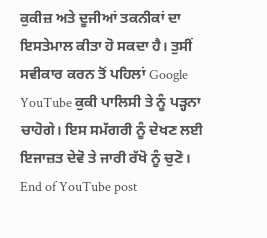ਕੁਕੀਜ਼ ਅਤੇ ਦੂਜੀਆਂ ਤਕਨੀਕਾਂ ਦਾ ਇਸਤੇਮਾਲ ਕੀਤਾ ਹੋ ਸਕਦਾ ਹੈ। ਤੁਸੀਂ ਸਵੀਕਾਰ ਕਰਨ ਤੋਂ ਪਹਿਲਾਂ Google YouTube ਕੁਕੀ ਪਾਲਿਸੀ ਤੇ ਨੂੰ ਪੜ੍ਹਨਾ ਚਾਹੋਗੇ। ਇਸ ਸਮੱਗਰੀ ਨੂੰ ਦੇਖਣ ਲਈ ਇਜਾਜ਼ਤ ਦੇਵੋ ਤੇ ਜਾਰੀ ਰੱਖੋ ਨੂੰ ਚੁਣੋ।
End of YouTube post